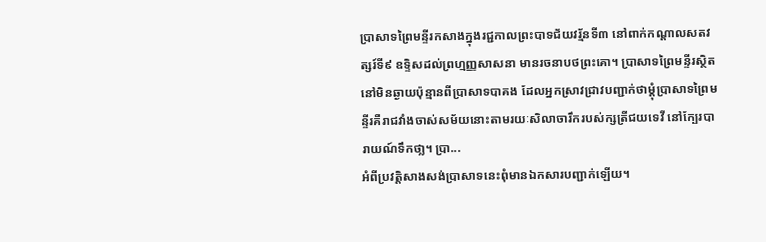ប្រាសាទព្រៃមន្ទីរកសាងក្នុងរជ្ជកាលព្រះបាទជ័យវរ្ម័នទី៣ នៅពាក់កណ្ដាលសតវត្សរ៍ទី៩ ឧទ្ទិសដល់ព្រហ្មញ្ញសាសនា មានរចនាបថព្រះគោ។ ប្រាសាទព្រៃមន្ទីរស្ថិតនៅមិនឆ្ងាយប៉ុន្មានពីប្រាសាទបាគង ដែលអ្នកស្រាវជ្រាវបញ្ជាក់ថាម្ដុំប្រាសាទព្រៃមន្ទីរគឺរាជវាំងចាស់សម័យនោះតាមរយៈសិលាចារឹករបស់ក្សត្រីជយទេវី នៅក្បែរបារាយណ៍ទឹកថា្ល។ ប្រា...
អំពីប្រវត្តិសាងសង់ប្រាសាទនេះពុំមានឯកសារបញ្ជាក់ឡើយ។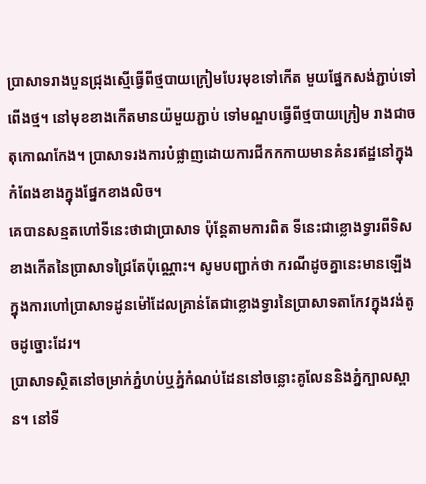ប្រាសាទរាងបួនជ្រុងស្មើធ្វើពីថ្មបាយក្រៀមបែរមុខទៅកើត មួយផ្នែកសង់ភ្ជាប់ទៅពើងថ្ម។ នៅមុខខាងកើតមានយ៉មួយភ្ជាប់ ទៅមណ្ឌបធ្វើពីថ្មបាយក្រៀម រាងជាចតុកោណកែង។ ប្រាសាទរងការបំផ្លាញដោយការជីកកកាយមានគំនរឥដ្ឋនៅក្នុងកំពែងខាងក្នុងផ្នែកខាងលិច។
គេបានសន្មតហៅទីនេះថាជាប្រាសាទ ប៉ុន្តែតាមការពិត ទីនេះជាខ្លោងទ្វារពីទិសខាងកើតនៃប្រាសាទជ្រៃតែប៉ុណ្ណោះ។ សូមបញ្ជាក់ថា ករណីដូចគ្នានេះមានឡើងក្នុងការហៅប្រាសាទដូនម៉ៅដែលគ្រាន់តែជាខ្លោងទ្វារនៃប្រាសាទតាកែវក្នុងវង់តូចដូច្នោះដែរ។
ប្រាសាទស្ថិតនៅចម្រាក់ភ្នំហប់ឬភ្នំកំណប់ដែននៅចន្លោះគូលែននិងភ្នំក្បាលស្ពាន។ នៅទី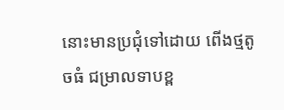នោះមានប្រជុំទៅដោយ ពើងថ្មតូចធំ ជម្រាលទាបខ្ព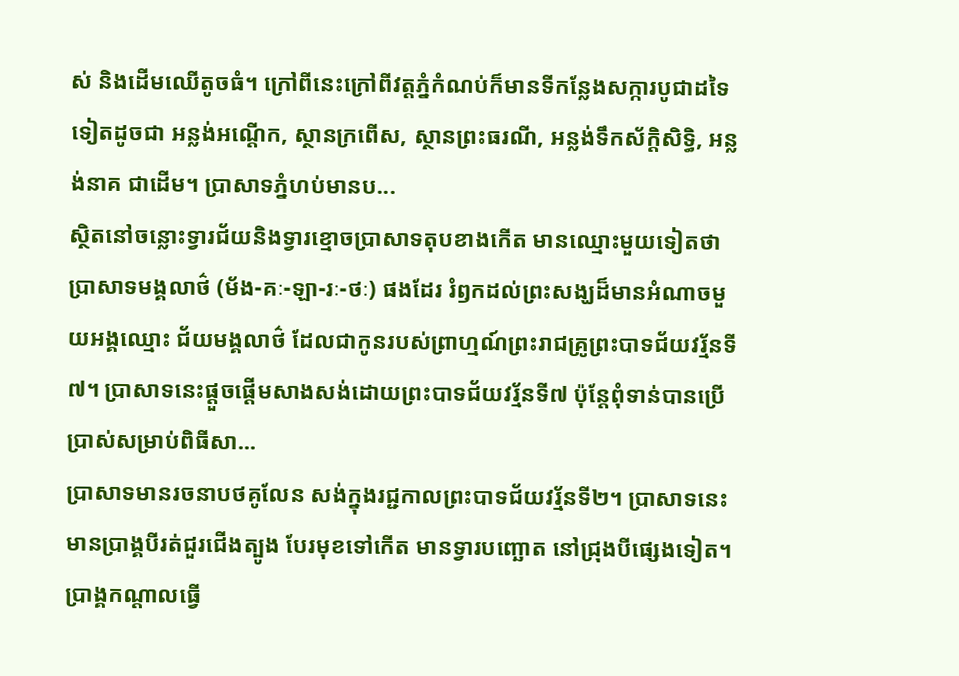ស់ និងដើមឈើតូចធំ។ ក្រៅពីនេះក្រៅពីវត្តភ្នំកំណប់ក៏មានទីកន្លែងសក្ការបូជាដទៃទៀតដូចជា អន្លង់អណ្ដើក, ស្ថានក្រពើស, ស្ថានព្រះធរណី, អន្លង់ទឹកស័ក្ដិសិទ្ធិ, អន្លង់នាគ ជាដើម។ ប្រាសាទភ្នំហប់មានប...
ស្ថិតនៅចន្លោះទ្វារជ័យនិងទ្វារខ្មោចប្រាសាទតុបខាងកើត មានឈ្មោះមួយទៀតថា ប្រាសាទមង្គលាថ៌ (ម័ង-គៈ-ឡា-រៈ-ថៈ) ផងដែរ រំឭកដល់ព្រះសង្ឃដ៏មានអំណាចមួយអង្គឈ្មោះ ជ័យមង្គលាថ៌ ដែលជាកូនរបស់ព្រាហ្មណ៍ព្រះរាជគ្រូព្រះបាទជ័យវរ្ម័នទី៧។ ប្រាសាទនេះផ្ដួចផ្ដើមសាងសង់ដោយព្រះបាទជ័យវរ្ម័នទី៧ ប៉ុន្តែពុំទាន់បានប្រើប្រាស់សម្រាប់ពិធីសា...
ប្រាសាទមានរចនាបថគូលែន សង់ក្នុងរជ្ជកាលព្រះបាទជ័យវរ្ម័នទី២។ ប្រាសាទនេះមានប្រាង្គបីរត់ជួរជើងត្បូង បែរមុខទៅកើត មានទ្វារបញ្ឆោត នៅជ្រុងបីផ្សេងទៀត។ ប្រាង្គកណ្ដាលធ្វើ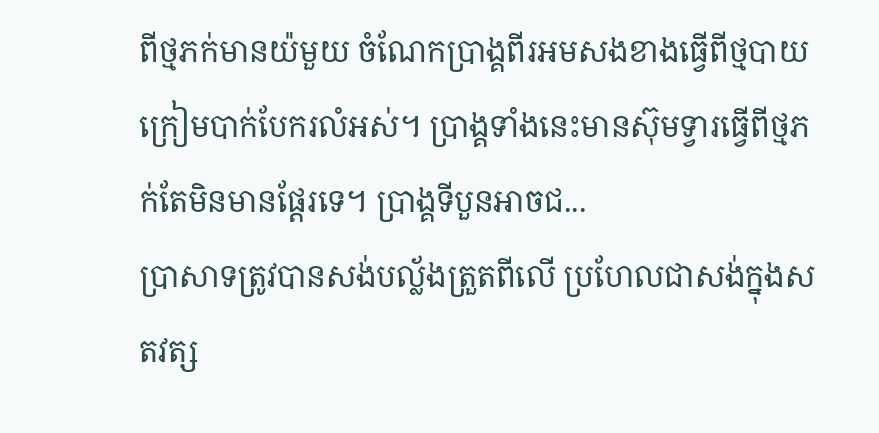ពីថ្មភក់មានយ៉មួយ ចំណែកប្រាង្គពីរអមសងខាងធ្វើពីថ្មបាយក្រៀមបាក់បែករលំអស់។ ប្រាង្គទាំងនេះមានស៊ុមទ្វារធ្វើពីថ្មភក់តែមិនមានផ្ដែរទេ។ ប្រាង្គទីបួនអាចជ...
ប្រាសាទត្រូវបានសង់បល្ល័ងត្រួតពីលើ ប្រហែលជាសង់ក្នុងសតវត្ស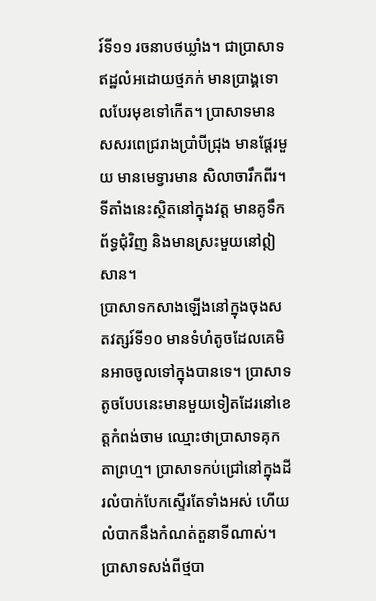រ៍ទី១១ រចនាបថឃ្លាំង។ ជាប្រាសាទឥដ្ឋលំអដោយថ្មភក់ មានប្រាង្គទោលបែរមុខទៅកើត។ ប្រាសាទមានសសរពេជ្ររាងប្រាំបីជ្រុង មានផ្តែរមួយ មានមេទ្វារមាន សិលាចារឹកពីរ។ ទីតាំងនេះស្ថិតនៅក្នុងវត្ត មានគូទឹកព័ទ្ធជុំវិញ និងមានស្រះមួយនៅឦសាន។
ប្រាសាទកសាងឡើងនៅក្នុងចុងសតវត្សរ៍ទី១០ មានទំហំតូចដែលគេមិនអាចចូលទៅក្នុងបានទេ។ ប្រាសាទតូចបែបនេះមានមួយទៀតដែរនៅខេត្តកំពង់ចាម ឈ្មោះថាប្រាសាទគុកតាព្រហ្ម។ ប្រាសាទកប់ជ្រៅនៅក្នុងដីរលំបាក់បែកស្ទើរតែទាំងអស់ ហើយលំបាកនឹងកំណត់តួនាទីណាស់។ ប្រាសាទសង់ពីថ្មបា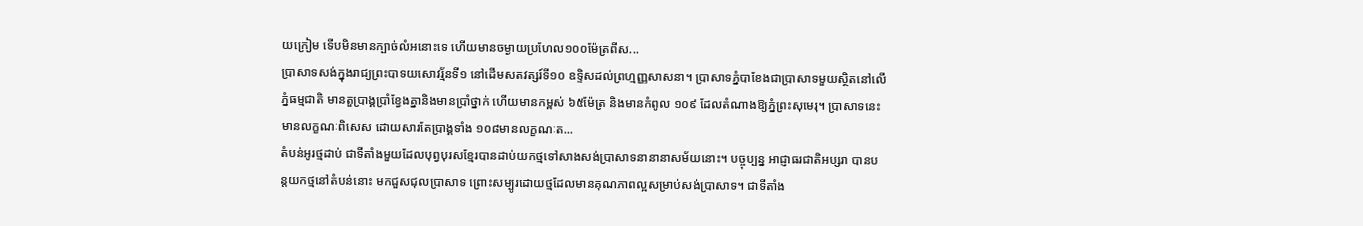យក្រៀម ទើបមិនមានក្បាច់លំអនោះទេ ហើយមានចម្ងាយប្រហែល១០០ម៉ែត្រពីស...
ប្រាសាទសង់ក្នុងរាជ្យព្រះបាទយសោវរ្ម័នទី១ នៅដើមសតវត្សរ៍ទី១០ ឧទ្ទិសដល់ព្រហ្មញ្ញសាសនា។ ប្រាសាទភ្នំបាខែងជាប្រាសាទមួយស្ថិតនៅលើភ្នំធម្មជាតិ មានតួប្រាង្គប្រាំខ្វែងគ្នានិងមានប្រាំថ្នាក់ ហើយមានកម្ពស់ ៦៥ម៉ែត្រ និងមានកំពូល ១០៩ ដែលតំណាងឱ្យភ្នំព្រះសុមេរុ។ ប្រាសាទនេះមានលក្ខណៈពិសេស ដោយសារតែប្រាង្គទាំង ១០៨មានលក្ខណៈត...
តំបន់អូរថ្មដាប់ ជាទីតាំងមួយដែលបុព្វបុរសខ្មែរបានដាប់យកថ្មទៅសាងសង់ប្រាសាទនានានាសម័យនោះ។ បច្ចុប្បន្ន អាជ្ញាធរជាតិអប្សរា បានបន្តយកថ្មនៅតំបន់នោះ មកជួសជុលប្រាសាទ ព្រោះសម្បូរដោយថ្មដែលមានគុណភាពល្អសម្រាប់សង់ប្រាសាទ។ ជាទីតាំង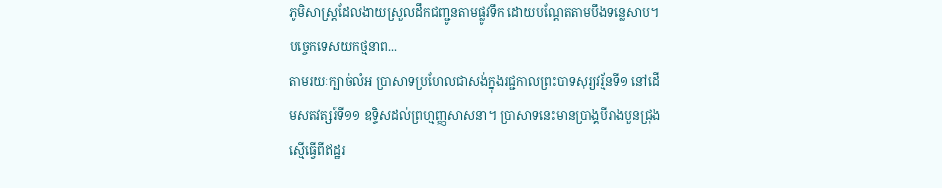ភូមិសាស្ត្រដែលងាយស្រួលដឹកជញ្ជូនតាមផ្លូវទឹក ដោយបណ្ដែតតាមបឹងទន្លេសាប។ បច្ចេកទេសយកថ្មនាព...
តាមរយៈក្បាច់លំអ ប្រាសាទប្រហែលជាសង់ក្នុងរជ្ជកាលព្រះបាទសុរ្យវរ្ម័នទី១ នៅដើមសតវត្សរ៍ទី១១ ឧទ្ទិសដល់ព្រហ្មញ្ញសាសនា។ ប្រាសាទនេះមានប្រាង្គបីរាងបួនជ្រុងស្មើធ្វើពីឥដ្ឋរ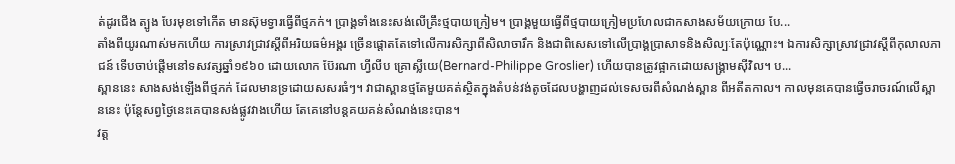ត់ដូរជើង ត្បូង បែរមុខទៅកើត មានស៊ុមទ្វារធ្វើពីថ្មភក់។ ប្រាង្គទាំងនេះសង់លើគ្រឹះថ្មបាយក្រៀម។ ប្រាង្គមួយធ្វើពីថ្មបាយក្រៀមប្រហែលជាកសាងសម័យក្រោយ បែ...
តាំងពីយូរណាស់មកហើយ ការស្រាវជ្រាវស្តីពីអរិយធម៌អង្គរ ច្រើនផ្តោតតែទៅលើការសិក្សាពីសិលាចារឹក និងជាពិសេសទៅលើប្រាង្គប្រាសាទនិងសិល្បៈតែប៉ុណ្ណោះ។ ឯការសិក្សាស្រាវជ្រាវស្តីពីកុលាលភាជន៍ ទើបចាប់ផ្ដើមនៅទសវត្សឆ្នាំ១៩៦០ ដោយលោក ប៊ែរណា ហ្វីលីប គ្រោស្លីយេ(Bernard-Philippe Groslier) ហើយបានត្រូវផ្អាកដោយសង្គ្រាមស៊ីវិល។ ប...
ស្ពាននេះ សាងសង់ឡើងពីថ្មភក់ ដែលមានទ្រដោយសសរធំៗ។ វាជាស្ពានថ្មតែមួយគត់ស្ថិតក្នុងតំបន់វង់តូចដែលបង្ហាញដល់ទេសចរពីសំណង់ស្ពាន ពីអតីតកាល។ កាលមុនគេបានធ្វើចរាចរណ៍លើស្ពាននេះ ប៉ុន្តែសព្វថ្ងៃនេះគេបានសង់ផ្លូវវាងហើយ តែគេនៅបន្តគយគន់សំណង់នេះបាន។
វត្ត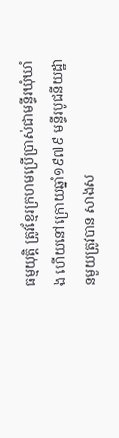ធម្មយុត្តិ ត្រូវខ្មែរក្រហមប្រើប្រាស់ជាមន្ទីរឃុំឃាំង ហើយនៅក្រោយឆ្នាំ១៩៧៩ មន្ទីរបូជនីយដ្ឋានមួយត្រូវបាន សាងស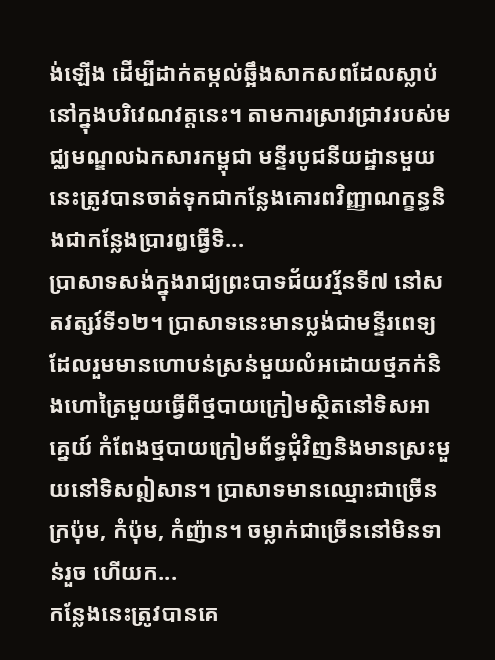ង់ឡើង ដើម្បីដាក់តម្កល់ឆ្អឹងសាកសពដែលស្លាប់នៅក្នុងបរិវេណវត្តនេះ។ តាមការស្រាវជ្រាវរបស់មជ្ឈមណ្ឌលឯកសារកម្ពុជា មន្ទីរបូជនីយដ្ឋានមួយនេះត្រូវបានចាត់ទុកជាកន្លែងគោរពវិញ្ញាណក្ខន្ធនិងជាកនែ្លងប្រារឰធ្វើទិ...
ប្រាសាទសង់ក្នុងរាជ្យព្រះបាទជ័យវរ្ម័នទី៧ នៅសតវត្សរ៍ទី១២។ ប្រាសាទនេះមានប្លង់ជាមន្ទីរពេទ្យ ដែលរួមមានហោបន់ស្រន់មួយលំអដោយថ្មភក់និងហោត្រៃមួយធ្វើពីថ្មបាយក្រៀមស្ថិតនៅទិសអាគ្នេយ៍ កំពែងថ្មបាយក្រៀមព័ទ្ធជុំវិញនិងមានស្រះមួយនៅទិសឦសាន។ ប្រាសាទមានឈ្មោះជាច្រើន ក្រប៉ុម, កំប៉ុម, កំញ៉ាន។ ចម្លាក់ជាច្រើននៅមិនទាន់រួច ហើយក...
កន្លែងនេះត្រូវបានគេ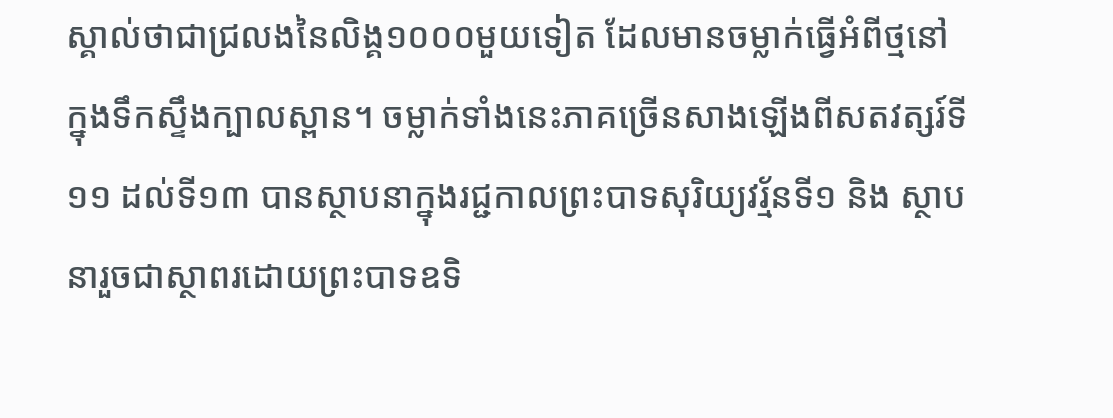ស្គាល់ថាជាជ្រលងនៃលិង្គ១០០០មួយទៀត ដែលមានចម្លាក់ធ្វើអំពីថ្មនៅក្នុងទឹកស្ទឹងក្បាលស្ពាន។ ចម្លាក់ទាំងនេះភាគច្រើនសាងឡើងពីសតវត្សរ៍ទី១១ ដល់ទី១៣ បានស្ថាបនាក្នុងរជ្ជកាលព្រះបាទសុរិយ្យវរ្ម័នទី១ និង ស្ថាបនារួចជាស្ថាពរដោយព្រះបាទឧទិ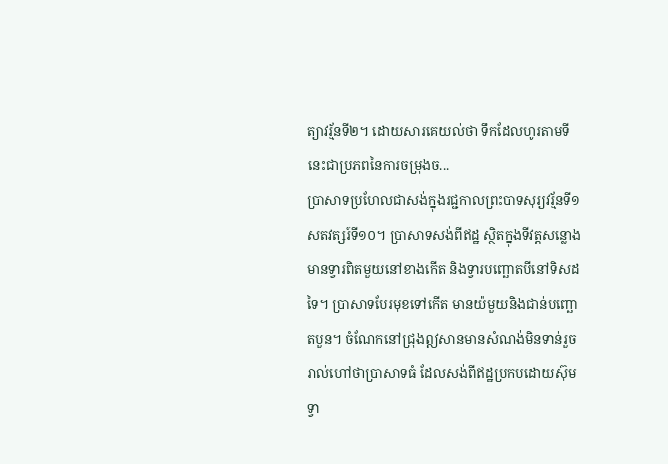ត្យាវរ្ម័នទី២។ ដោយសារគេយល់ថា ទឹកដែលហូរតាមទីនេះជាប្រភពនៃការចម្រុងច...
ប្រាសាទប្រហែលជាសង់ក្នុងរជ្ជកាលព្រះបាទសុរ្យវរ្ម័នទី១ សតវត្សរ៍ទី១០។ ប្រាសាទសង់ពីឥដ្ឋ ស្ថិតក្នុងទីវត្តសន្លោង មានទ្វារពិតមួយនៅខាងកើត និងទ្វារបញ្ឆោតបីនៅទិសដទៃ។ ប្រាសាទបែរមុខទៅកើត មានយ៉មួយនិងជាន់បញ្ឆោតបួន។ ចំណែកនៅជ្រុងឦសានមានសំណង់មិនទាន់រួចរាល់ហៅថាប្រាសាទធំ ដែលសង់ពីឥដ្ឋប្រកបដោយស៊ុមទ្វា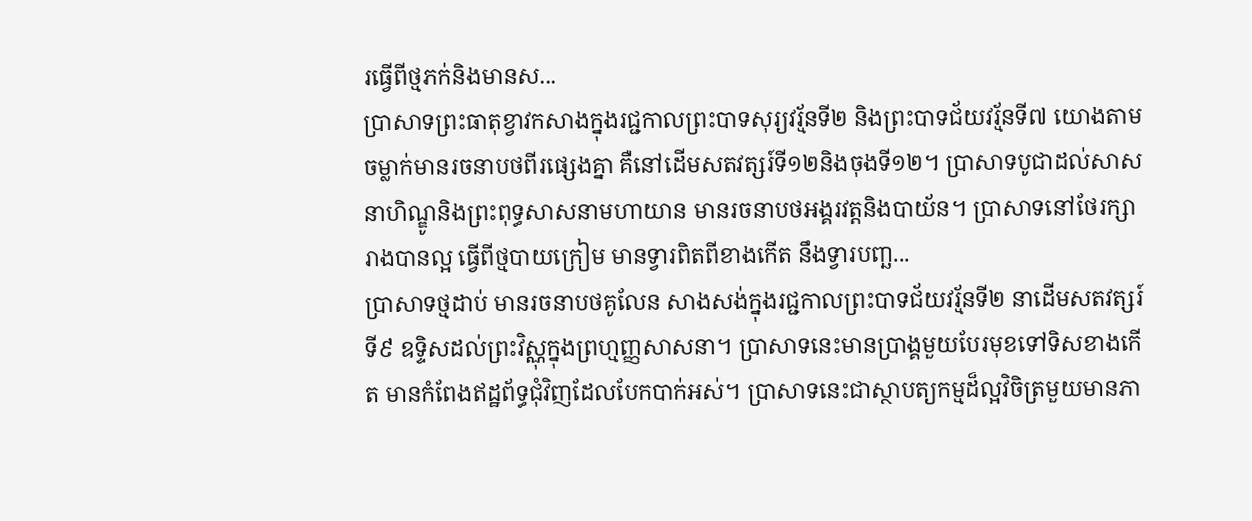រធ្វើពីថ្មភក់និងមានស...
ប្រាសាទព្រះធាតុខ្វាវកសាងក្នុងរជ្ជកាលព្រះបាទសុរ្យវរ្ម័នទី២ និងព្រះបាទជ័យវរ្ម័នទី៧ យោងតាមចម្លាក់មានរចនាបថពីរផ្សេងគ្នា គឺនៅដើមសតវត្សរ៍ទី១២និងចុងទី១២។ ប្រាសាទបូជាដល់សាសនាហិណ្ឌូនិងព្រះពុទ្ធសាសនាមហាយាន មានរចនាបថអង្គរវត្តនិងបាយ័ន។ ប្រាសាទនៅថែរក្សារាងបានល្អ ធ្វើពីថ្មបាយក្រៀម មានទ្វារពិតពីខាងកើត នឹងទ្វារបញ្ឆ...
ប្រាសាទថ្មដាប់ មានរចនាបថគូលែន សាងសង់ក្នុងរជ្ជកាលព្រះបាទជ័យវរ្ម័នទី២ នាដើមសតវត្សរ៍ទី៩ ឧទ្ទិសដល់ព្រះវិស្ណុក្នុងព្រហ្មញ្ញសាសនា។ ប្រាសាទនេះមានប្រាង្គមួយបែរមុខទៅទិសខាងកើត មានកំពែងឥដ្ឋព័ទ្ធជុំវិញដែលបែកបាក់អស់។ ប្រាសាទនេះជាស្ថាបត្យកម្មដ៏ល្អវិចិត្រមួយមានភា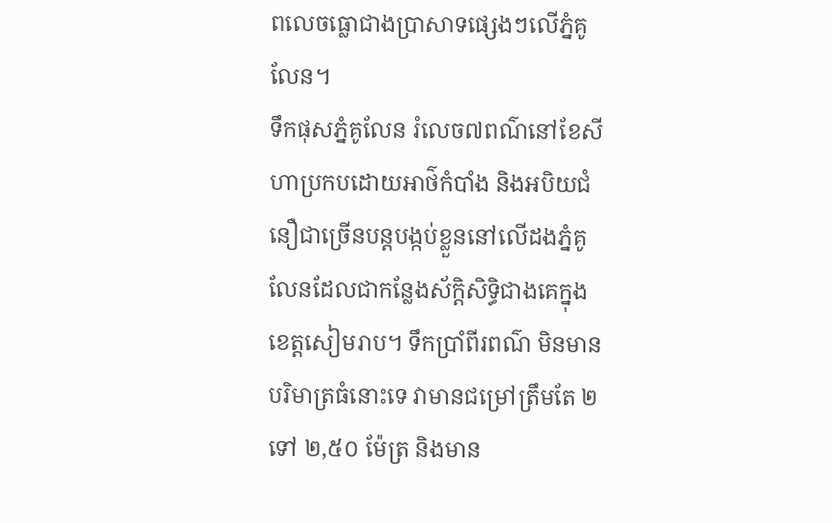ពលេចធ្លោជាងប្រាសាទផ្សេងៗលើភ្នំគូលែន។
ទឹកផុសភ្នំគូលែន រំលេច៧ពណ៌នៅខែសីហាប្រកបដោយអាថ៌កំបាំង និងអបិយជំនឿជាច្រើនបន្តបង្កប់ខ្លួននៅលើដងភ្នំគូលែនដែលជាកន្លែងស័ក្ដិសិទ្ធិជាងគេក្នុងខេត្តសៀមរាប។ ទឹកប្រាំពីរពណ៌ មិនមានបរិមាត្រធំនោះទេ វាមានជម្រៅត្រឹមតែ ២ ទៅ ២,៥០ ម៉ែត្រ និងមាន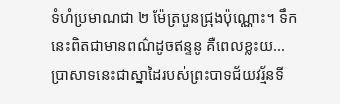ទំហំប្រមាណជា ២ ម៉ែត្របួនជ្រុងប៉ុណ្ណោះ។ ទឹកនេះពិតជាមានពណ៌ដូចឥន្ទនូ គឺពេលខ្លះយ...
ប្រាសាទនេះជាស្នាដៃរបស់ព្រះបាទជ័យវរ្ម័នទី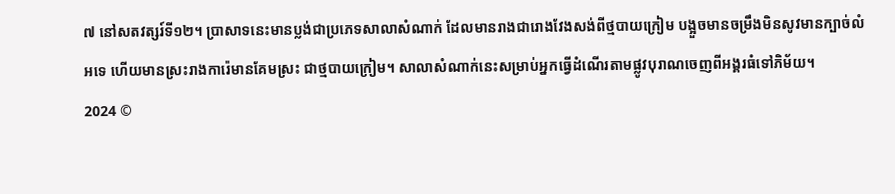៧ នៅសតវត្សរ៍ទី១២។ ប្រាសាទនេះមានប្លង់ជាប្រភេទសាលាសំណាក់ ដែលមានរាងជារោងវែងសង់ពីថ្មបាយក្រៀម បង្អួចមានចម្រឹងមិនសូវមានក្បាច់លំអទេ ហើយមានស្រះរាងការ៉េមានគែមស្រះ ជាថ្មបាយក្រៀម។ សាលាសំណាក់នេះសម្រាប់អ្នកធ្វើដំណើរតាមផ្លូវបុរាណចេញពីអង្គរធំទៅភិម័យ។
2024 ©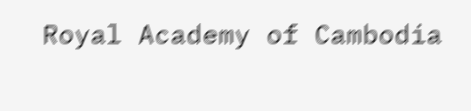Royal Academy of Cambodia